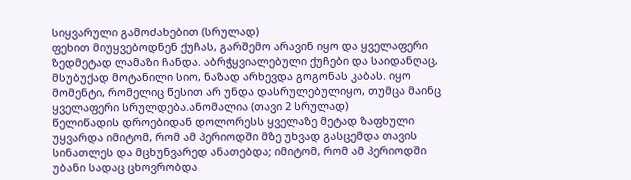სიყვარული გამოძახებით (სრულად)
ფეხით მიუყვებოდნენ ქუჩას, გარშემო არავინ იყო და ყველაფერი ზედმეტად ლამაზი ჩანდა. აბრჭყვიალებული ქუჩები და საიდანღაც, მსუბუქად მოტანილი სიო, ნაზად არხევდა გოგონას კაბას. იყო მომენტი, რომელიც წესით არ უნდა დასრულებულიყო, თუმცა მაინც ყველაფერი სრულდება.ანომალია (თავი 2 სრულად)
წელიწადის დროებიდან დოლორესს ყველაზე მეტად ზაფხული უყვარდა იმიტომ, რომ ამ პერიოდში მზე უხვად გასცემდა თავის სინათლეს და მცხუნვარედ ანათებდა; იმიტომ, რომ ამ პერიოდში უბანი სადაც ცხოვრობდა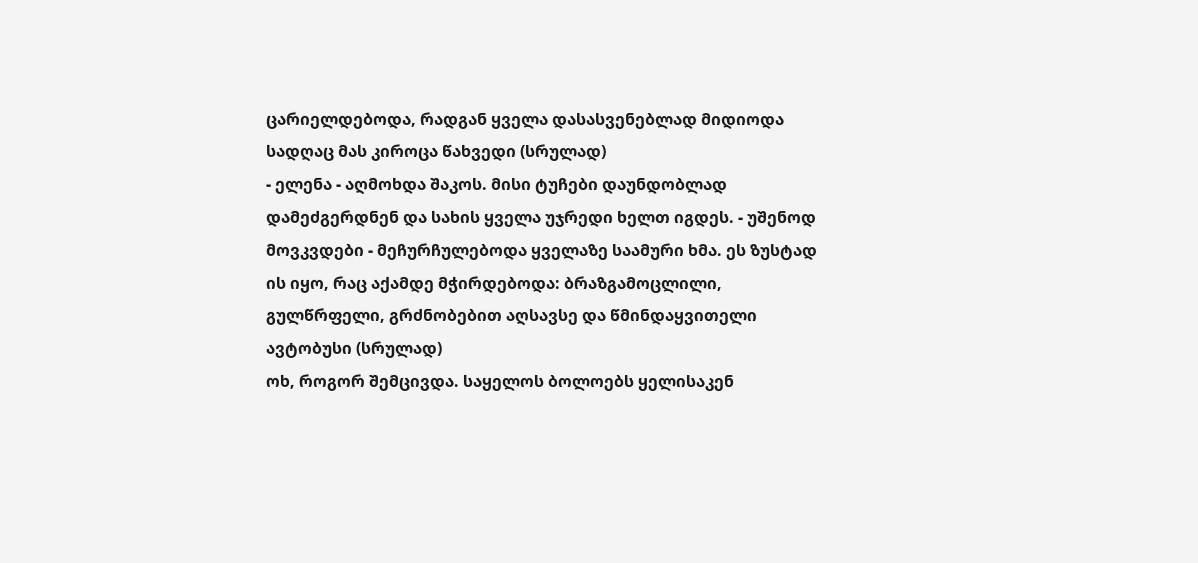ცარიელდებოდა, რადგან ყველა დასასვენებლად მიდიოდა სადღაც მას კიროცა წახვედი (სრულად)
- ელენა - აღმოხდა შაკოს. მისი ტუჩები დაუნდობლად დამეძგერდნენ და სახის ყველა უჯრედი ხელთ იგდეს. - უშენოდ მოვკვდები - მეჩურჩულებოდა ყველაზე საამური ხმა. ეს ზუსტად ის იყო, რაც აქამდე მჭირდებოდა: ბრაზგამოცლილი, გულწრფელი, გრძნობებით აღსავსე და წმინდაყვითელი ავტობუსი (სრულად)
ოხ, როგორ შემცივდა. საყელოს ბოლოებს ყელისაკენ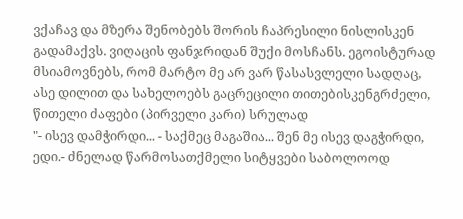ვქაჩავ და მზერა შენობებს შორის ჩაპრესილი ნისლისკენ გადამაქვს. ვიღაცის ფანჯრიდან შუქი მოსჩანს. ეგოისტურად მსიამოვნებს, რომ მარტო მე არ ვარ წასასვლელი სადღაც, ასე დილით და სახელოებს გაცრეცილი თითებისკენგრძელი, წითელი ძაფები (პირველი კარი) სრულად
"- ისევ დამჭირდი... - საქმეც მაგაშია... შენ მე ისევ დაგჭირდი, ედი.- ძნელად წარმოსათქმელი სიტყვები საბოლოოდ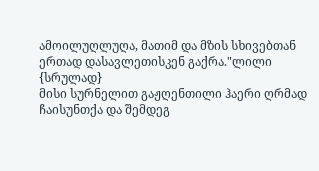ამოილუღლუღა, მათიმ და მზის სხივებთან ერთად დასავლეთისკენ გაქრა."ლილი {სრულად}
მისი სურნელით გაჟღენთილი ჰაერი ღრმად ჩაისუნთქა და შემდეგ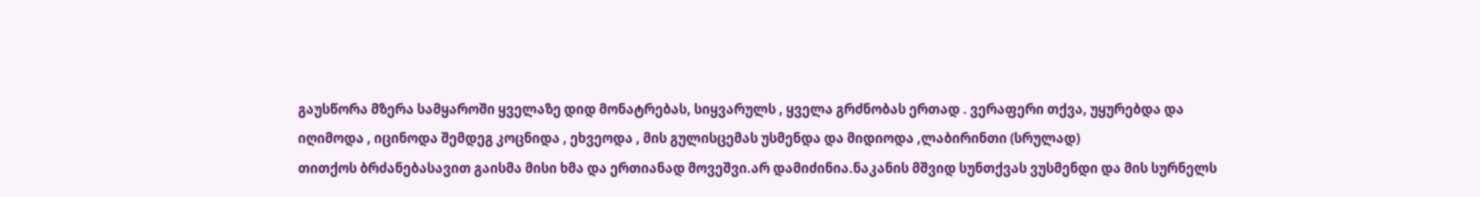გაუსწორა მზერა სამყაროში ყველაზე დიდ მონატრებას, სიყვარულს , ყველა გრძნობას ერთად . ვერაფერი თქვა, უყურებდა და იღიმოდა , იცინოდა შემდეგ კოცნიდა , ეხვეოდა , მის გულისცემას უსმენდა და მიდიოდა ,ლაბირინთი (სრულად)
თითქოს ბრძანებასავით გაისმა მისი ხმა და ერთიანად მოვეშვი.არ დამიძინია.ნაკანის მშვიდ სუნთქვას ვუსმენდი და მის სურნელს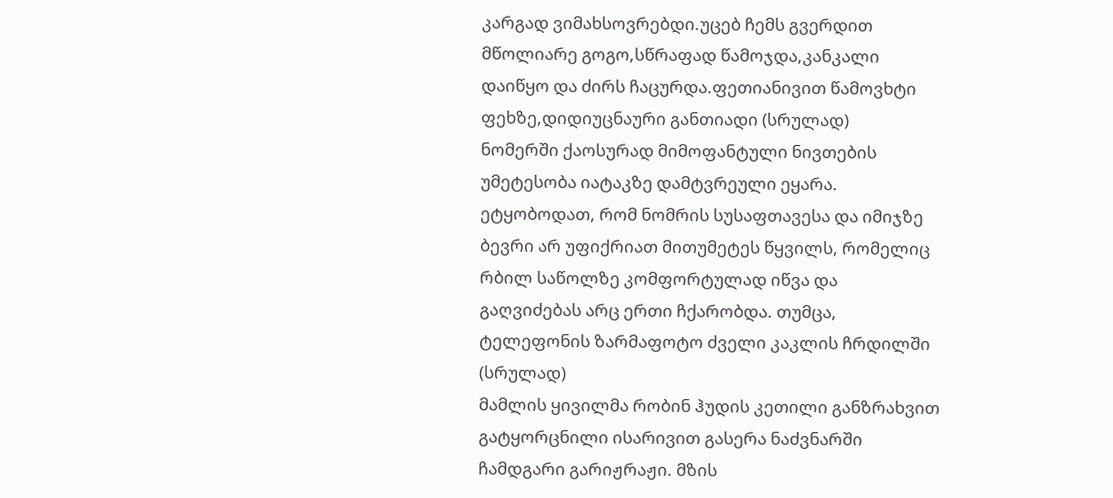კარგად ვიმახსოვრებდი.უცებ ჩემს გვერდით მწოლიარე გოგო,სწრაფად წამოჯდა,კანკალი დაიწყო და ძირს ჩაცურდა.ფეთიანივით წამოვხტი ფეხზე,დიდიუცნაური განთიადი (სრულად)
ნომერში ქაოსურად მიმოფანტული ნივთების უმეტესობა იატაკზე დამტვრეული ეყარა. ეტყობოდათ, რომ ნომრის სუსაფთავესა და იმიჯზე ბევრი არ უფიქრიათ მითუმეტეს წყვილს, რომელიც რბილ საწოლზე კომფორტულად იწვა და გაღვიძებას არც ერთი ჩქარობდა. თუმცა, ტელეფონის ზარმაფოტო ძველი კაკლის ჩრდილში (სრულად)
მამლის ყივილმა რობინ ჰუდის კეთილი განზრახვით გატყორცნილი ისარივით გასერა ნაძვნარში ჩამდგარი გარიჟრაჟი. მზის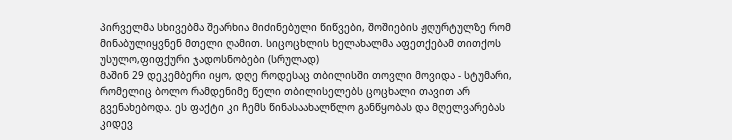პირველმა სხივებმა შეარხია მიძინებული წიწვები, შოშიების ჟღურტულზე რომ მინაბულიყვნენ მთელი ღამით. სიცოცხლის ხელახალმა აფეთქებამ თითქოს უსულო,ფიფქური ჯადოსნობები (სრულად)
მაშინ 29 დეკემბერი იყო, დღე როდესაც თბილისში თოვლი მოვიდა - სტუმარი, რომელიც ბოლო რამდენიმე წელი თბილისელებს ცოცხალი თავით არ გვენახებოდა. ეს ფაქტი კი ჩემს წინასაახალწლო განწყობას და მღელვარებას კიდევ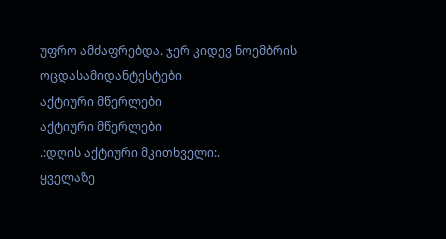უფრო ამძაფრებდა. ჯერ კიდევ ნოემბრის ოცდასამიდანტესტები
აქტიური მწერლები
აქტიური მწერლები
.:დღის აქტიური მკითხველი:.
ყველაზე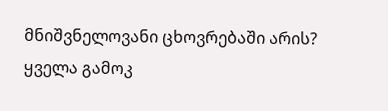მნიშვნელოვანი ცხოვრებაში არის?
ყველა გამოკ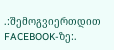.:შემოგვიერთდით FACEBOOK-ზე:.